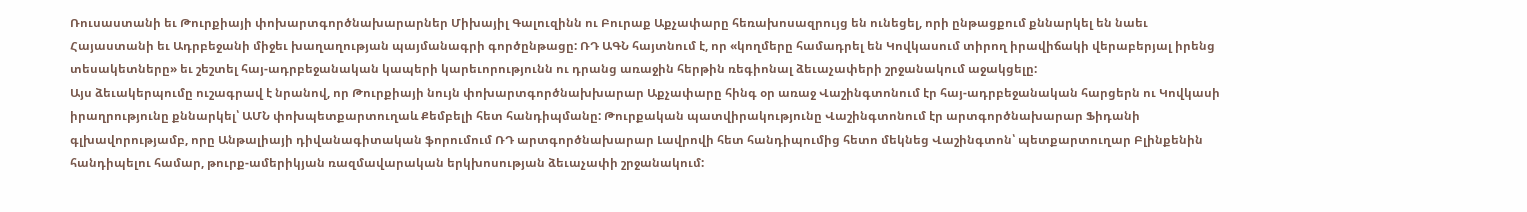Ռուսաստանի եւ Թուրքիայի փոխարտգործնախարարներ Միխայիլ Գալուզինն ու Բուրաք Աքչափարը հեռախոսազրույց են ունեցել, որի ընթացքում քննարկել են նաեւ Հայաստանի եւ Ադրբեջանի միջեւ խաղաղության պայմանագրի գործընթացը: ՌԴ ԱԳՆ հայտնում է, որ «կողմերը համադրել են Կովկասում տիրող իրավիճակի վերաբերյալ իրենց տեսակետները» եւ շեշտել հայ-ադրբեջանական կապերի կարեւորությունն ու դրանց առաջին հերթին ռեգիոնալ ձեւաչափերի շրջանակում աջակցելը:
Այս ձեւակերպումը ուշագրավ է նրանով, որ Թուրքիայի նույն փոխարտգործնախխարար Աքչափարը հինգ օր առաջ Վաշինգտոնում էր հայ-ադրբեջանական հարցերն ու Կովկասի իրաղրությունը քննարկել՝ ԱՄՆ փոխպետքարտուղաև Քեմբելի հետ հանդիպմանը: Թուրքական պատվիրակությունը Վաշինգտոնում էր արտգործնախարար Ֆիդանի գլխավորությամբ, որը Անթալիայի դիվանագիտական ֆորումում ՌԴ արտգործնախարար Լավրովի հետ հանդիպումից հետո մեկնեց Վաշինգտոն՝ պետքարտուղար Բլինքենին հանդիպելու համար, թուրք-ամերիկյան ռազմավարական երկխոսության ձեւաչափի շրջանակում: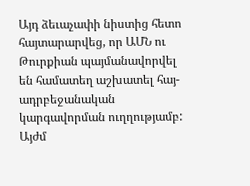Այդ ձեւաչափի նիստից հետո հայտարարվեց, որ ԱՄՆ ու Թուրքիան պայմանավորվել են համատեղ աշխատել հայ-ադրբեջանական կարգավորման ուղղությամբ: Այժմ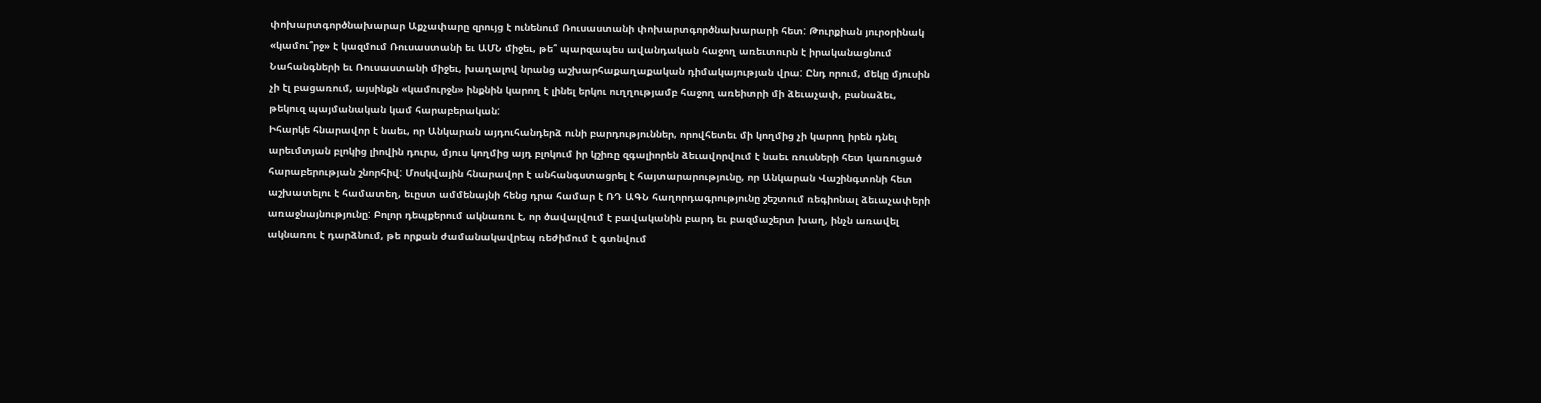փոխարտգործնախարար Աքչափարը զրույց է ունենում Ռուսաստանի փոխարտգործնախարարի հետ: Թուրքիան յուրօրինակ «կամու՞րջ» է կազմում Ռուսաստանի եւ ԱՄՆ միջեւ, թե՞ պարզապես ավանդական հաջող առեւտուրն է իրականացնում Նահանգների եւ Ռուսաստանի միջեւ, խաղալով նրանց աշխարհաքաղաքական դիմակայության վրա: Ընդ որում, մեկը մյուսին չի էլ բացառում, այսինքն «կամուրջն» ինքնին կարող է լինել երկու ուղղությամբ հաջող առեիտրի մի ձեւաչափ, բանաձեւ, թեկուզ պայմանական կամ հարաբերական:
Իհարկե հնարավոր է նաեւ, որ Անկարան այդուհանդերձ ունի բարդություններ, որովհետեւ մի կողմից չի կարող իրեն դնել արեւմտյան բլոկից լիովին դուրս, մյուս կողմից այդ բլոկում իր կշիռը զգալիորեն ձեւավորվում է նաեւ ռուսների հետ կառուցած հարաբերության շնորհիվ: Մոսկվային հնարավոր է անհանգստացրել է հայտարարությունը, որ Անկարան Վաշինգտոնի հետ աշխատելու է համատեղ, եւըստ ամմենայնի հենց դրա համար է ՌԴ ԱԳՆ հաղորդագրությունը շեշտում ռեգիոնալ ձեւաչափերի առաջնայնությունը: Բոլոր դեպքերում ակնառու է, որ ծավալվում է բավականին բարդ եւ բազմաշերտ խաղ, ինչն առավել ակնառու է դարձնում, թե որքան ժամանակավրեպ ռեժիմում է գտնվում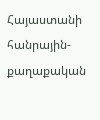Հայաստանի հանրային-քաղաքական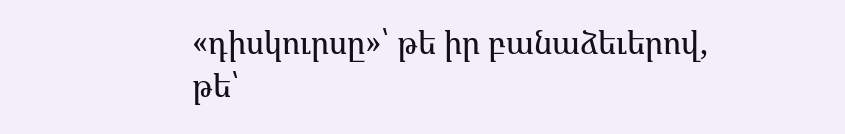«դիսկուրսը»՝ թե իր բանաձեւերով, թե՝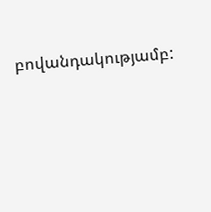բովանդակությամբ: